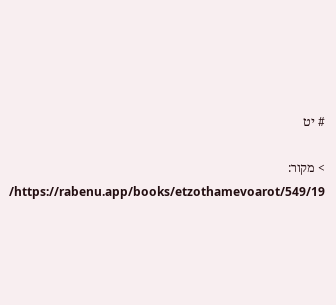# יט

> מקור: https://rabenu.app/books/etzothamevoarot/549/19/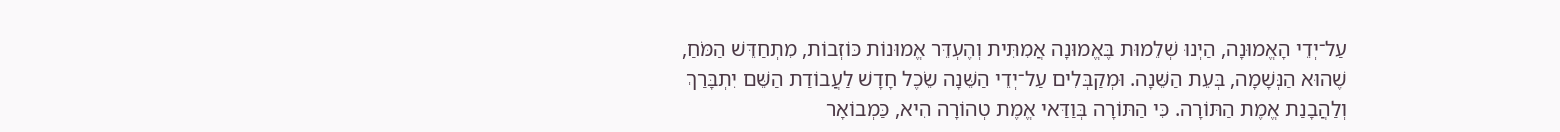עַל־יְדֵי הָאֱמוּנָה, הַיְנוּ שְׁלֵמוּת בֶּאֱמוּנָה אֲמִתִּית וְהֶעְדֵּר אֱמוּנוֹת כּוֹזְבוֹת, מִתְחַדֵּשׁ הַמֹּחַ, שֶׁהוּא הַנְּשָׁמָה, בְּעֵת הַשֵּׁנָה. וּמְקַבְּלִים עַל־יְדֵי הַשֵּׁנָה שֵׂכֶל חָדָשׁ לַעֲבוֹדַת הַשֵּׁם יִתְבָּרַךְ וְלַהֲבָנַת אֱמֶת הַתּוֹרָה. כִּי הַתּוֹרָה בְּוַדַּאי אֱמֶת טְהוֹרָה הִיא, כַּמְבוֹאָר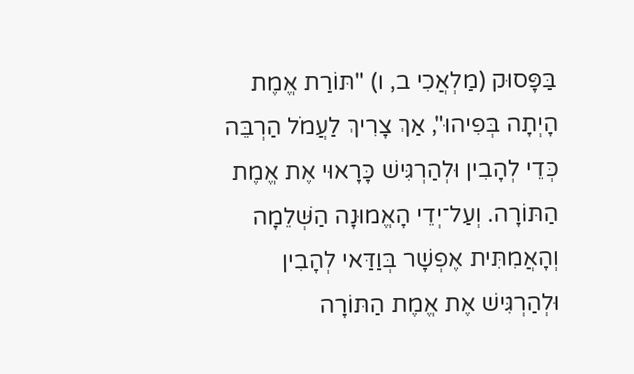בַּפָּסוּק (מַלְאֲכִי ב, ו) "תּוֹרַת אֱמֶת הָיְתָה בְּפִיהוּ", אַךְ צָרִיךְ לַעֲמֹל הַרְבֵּה כְּדֵי לְהָבִין וּלְהַרְגִּישׁ כָּרָאוּי אֶת אֱמֶת הַתּוֹרָה. וְעַל־יְדֵי הָאֱמוּנָה הַשְּׁלֵמָה וְהָאֲמִתִּית אֶפְשָׁר בְּוַדַּאי לְהָבִין וּלְהַרְגִּישׁ אֶת אֱמֶת הַתּוֹרָה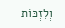וְלִזְכּוֹת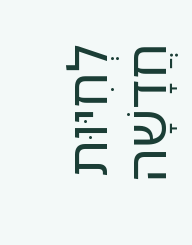לְחִיּוּת חֲדָשָׁה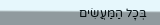בְּכָל הַמַּעֲשִׂים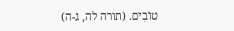טוֹבִים. (תורה לה, ג-ה)